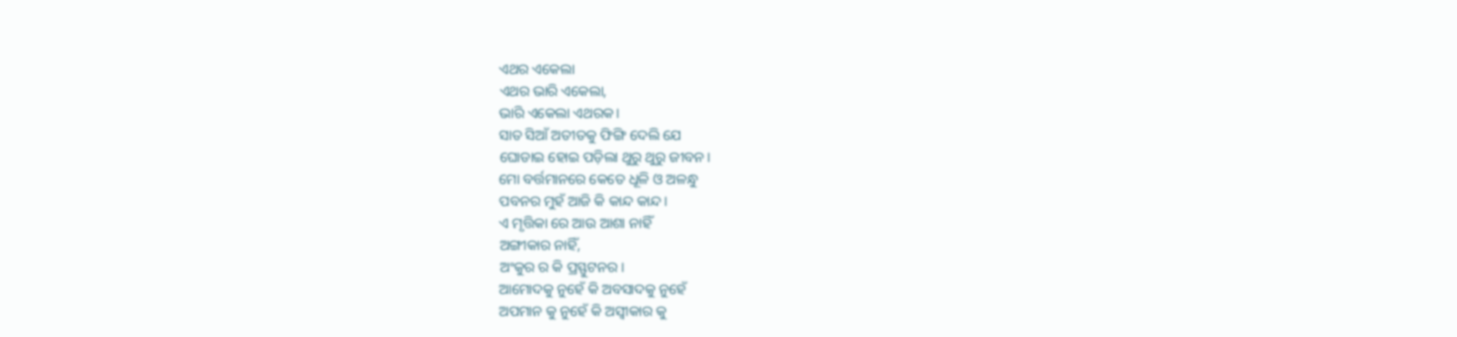ଏଥର ଏକେଲା
ଏଥର ଭାରି ଏକେଲା,
ଭାରି ଏକେଲା ଏଥରକ।
ସାତ ସିଆଁ ଅତୀତକୁ ଫିଙ୍ଗି ଦେଲି ଯେ
ଘୋଡାଇ ହୋଇ ପଡ଼ିଲା ଥୁରୁ ଥୁରୁ ଜୀବନ।
ମୋ ବର୍ତ୍ତମାନରେ କେତେ ଧୂଳି ଓ ଅଳନ୍ଧୁ
ପବନର ମୁହଁ ଆଜି କି କାନ୍ଦ କାନ୍ଦ।
ଏ ମୃତ୍ତିକା ରେ ଆଉ ଆଶା ନାହିଁ
ଅଙ୍ଗୀକାର ନାହିଁ,
ଅଂକୁର ର କି ପ୍ରସ୍ଫୁଟନର।
ଆମୋଦକୁ ନୁହେଁ କି ଅବସାଦକୁ ନୁହେଁ
ଅପମାନ କୁ ନୁହେଁ କି ଅସ୍ବୀକାର କୁ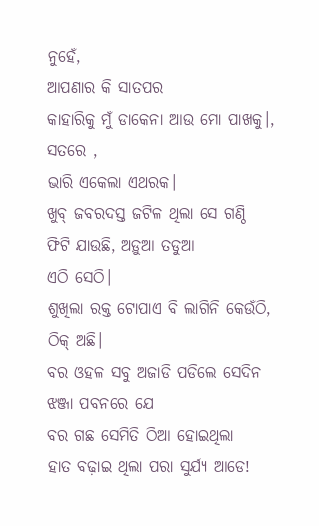ନୁହେଁ,
ଆପଣାର କି ସାତପର
କାହାରିକୁ ମୁଁ ଡାକେନା ଆଉ ମୋ ପାଖକୁ।,
ସତରେ ,
ଭାରି ଏକେଲା ଏଥରକ।
ଖୁବ୍ ଜବରଦସ୍ତ ଜଟିଳ ଥିଲା ସେ ଗଣ୍ଠି
ଫିଟି ଯାଉଛି, ଅଡ଼ୁଆ ତଡୁଆ
ଏଠି ସେଠି।
ଶୁଖିଲା ରକ୍ତ ଟୋପାଏ ବି ଲାଗିନି କେଉଁଠି,
ଠିକ୍ ଅଛି।
ବର ଓହଳ ସବୁ ଅଜାଡି ପଡିଲେ ସେଦିନ
ଝଞ୍ଜା ପବନରେ ଯେ
ବର ଗଛ ସେମିତି ଠିଆ ହୋଇଥିଲା
ହାତ ବଢ଼ାଇ ଥିଲା ପରା ସୁର୍ଯ୍ୟ ଆଡେ!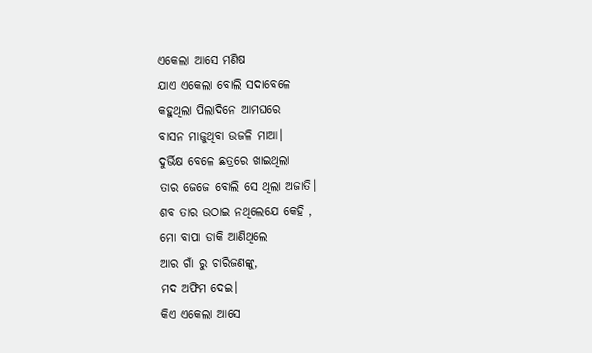ଏକେଲା ଆସେ ମଣିଷ
ଯାଏ ଏକେଲା ବୋଲି ସଦାବେଳେ
କହୁଥିଲା ପିଲାଦିନେ ଆମଘରେ
ବାସନ ମାଜୁଥିବା ଉଜଳି ମାଆ।
ଦୁର୍ଭିକ୍ଷ ବେଳେ ଛତ୍ରରେ ଖାଇଥିଲା
ତାର ଜେଜେ ବୋଲି ସେ ଥିଲା ଅଜାତି।
ଶବ ତାର ଉଠାଇ ନଥିଲେଯେ କେହି ,
ମୋ ବାପା ଡାକି ଆଣିଥିଲେ
ଆର ଗାଁ ରୁ ଚାରିଜଣଙ୍କୁ,
ମଦ ଅଫିମ ଦେଇ।
କିଏ ଏକେଲା ଆସେ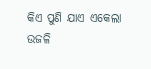କିଏ ପୁଣି ଯାଏ ଏକେଲା
ଉଜଳି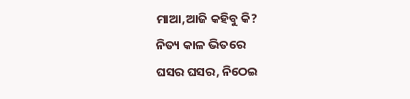ମାଆ,ଆଜି କହିବୁ କି?
ନିତ୍ୟ କାଳ ଭିତରେ
ଘସର ଘସର, ନିଠେଇ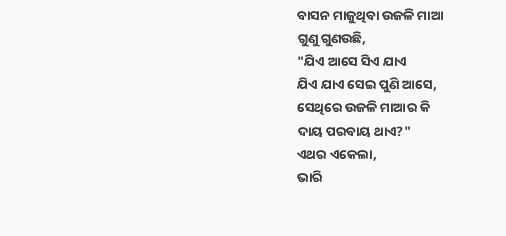ବାସନ ମାଜୁଥିବା ଉଜଳି ମାଆ
ଗୁଣୁ ଗୁଣଉଛି,
"ଯିଏ ଆସେ ସିଏ ଯାଏ
ଯିଏ ଯାଏ ସେଇ ପୁଣି ଆସେ,
ସେଥିରେ ଉଜଳି ମାଆର କି
ଦାୟ ପରବାୟ ଥାଏ?"
ଏଥର ଏକେଲା,
ଭାରି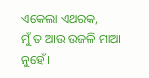ଏକେଲା ଏଥରକ,
ମୁଁ ତ ଆଉ ଉଜଳି ମାଆ ନୁହେଁ।